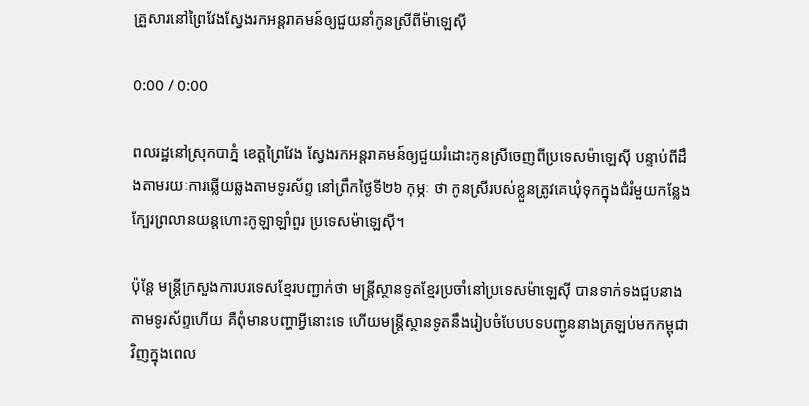គ្រួសារនៅព្រៃវែងស្វែងរកអន្តរាគមន៍ឲ្យជួយនាំកូនស្រីពីម៉ាឡេស៊ី

0:00 / 0:00

ពលរដ្ឋនៅស្រុកបាភ្នំ ខេត្តព្រៃវែង ស្វែងរកអន្តរាគមន៍ឲ្យជួយរំដោះកូនស្រីចេញពីប្រទេសម៉ាឡេស៊ី បន្ទាប់ពីដឹងតាមរយៈការឆ្លើយឆ្លងតាមទូរស័ព្ទ នៅព្រឹកថ្ងៃទី២៦ កុម្ភៈ ថា កូនស្រីរបស់ខ្លួនត្រូវគេឃុំទុកក្នុងជំរំមួយកន្លែង ក្បែរព្រលានយន្តហោះកូឡាឡាំពួរ ប្រទេសម៉ាឡេស៊ី។

ប៉ុន្តែ មន្ត្រីក្រសួងការបរទេសខ្មែរបញ្ជាក់ថា មន្ត្រីស្ថានទូតខ្មែរប្រចាំនៅប្រទេសម៉ាឡេស៊ី បានទាក់ទងជួបនាងតាមទូរស័ព្ទហើយ គឺពុំមានបញ្ហាអ្វីនោះទេ ហើយមន្ត្រីស្ថានទូតនឹងរៀបចំបែបបទបញ្ជូននាងត្រឡប់មកកម្ពុជា វិញក្នុងពេល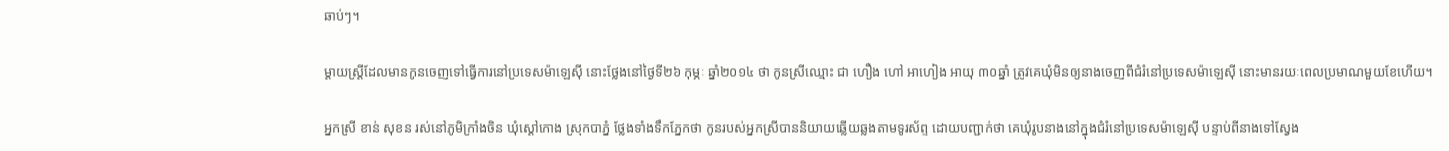ឆាប់ៗ។

ម្ដាយស្ត្រីដែលមានកូនចេញទៅធ្វើការនៅប្រទេសម៉ាឡេស៊ី នោះថ្លែងនៅថ្ងៃទី២៦ កុម្ភៈ ឆ្នាំ២០១៤ ថា កូនស្រីឈ្មោះ ជា ហឿង ហៅ អាហៀង អាយុ ៣០ឆ្នាំ ត្រូវគេឃុំមិនឲ្យនាងចេញពីជំរំនៅប្រទេសម៉ាឡេស៊ី នោះមានរយៈពេលប្រមាណមួយខែហើយ។

អ្នកស្រី ខាន់ សុខន រស់នៅភូមិក្រាំងចិន ឃុំស្ដៅកោង ស្រុកបាភ្នំ ថ្លែងទាំងទឹកភ្នែកថា កូនរបស់អ្នកស្រីបាននិយាយឆ្លើយឆ្លងតាមទូរស័ព្ទ ដោយបញ្ជាក់ថា គេឃុំរូបនាងនៅក្នុងជំរំនៅប្រទេសម៉ាឡេស៊ី បន្ទាប់ពីនាងទៅស្វែង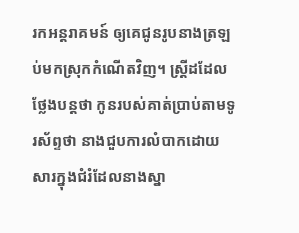រកអន្តរាគមន៍ ឲ្យគេជូនរូបនាងត្រឡប់មកស្រុកកំណើតវិញ។ ស្ត្រីដដែលថ្លែងបន្តថា កូនរបស់គាត់ប្រាប់តាមទូរស័ព្ទថា នាងជួបការលំបាកដោយសារក្នុងជំរំដែលនាងស្នា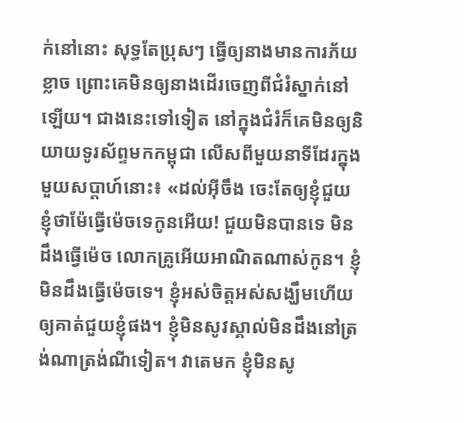ក់នៅនោះ សុទ្ធតែប្រុសៗ ធ្វើឲ្យនាងមានការភ័យខ្លាច ព្រោះគេមិនឲ្យនាងដើរចេញពីជំរំស្នាក់នៅឡើយ។ ជាងនេះទៅទៀត នៅក្នុងជំរំក៏គេមិនឲ្យនិយាយទូរស័ព្ទមកកម្ពុជា លើសពីមួយនាទីដែរក្នុងមួយសប្ដាហ៍នោះ៖ «ដល់អ៊ីចឹង ចេះតែឲ្យខ្ញុំជួយ ខ្ញុំថាម៉ែធ្វើម៉េចទេកូនអើយ! ជួយមិនបានទេ មិនដឹងធ្វើម៉េច លោកគ្រូអើយអាណិតណាស់កូន។ ខ្ញុំមិនដឹងធ្វើម៉េចទេ។ ខ្ញុំអស់ចិត្តអស់សង្ឃឹមហើយ ឲ្យគាត់ជួយខ្ញុំផង។ ខ្ញុំមិនសូវស្គាល់មិនដឹងនៅត្រង់ណាត្រង់ណីទៀត។ វាតេមក ខ្ញុំមិនសូ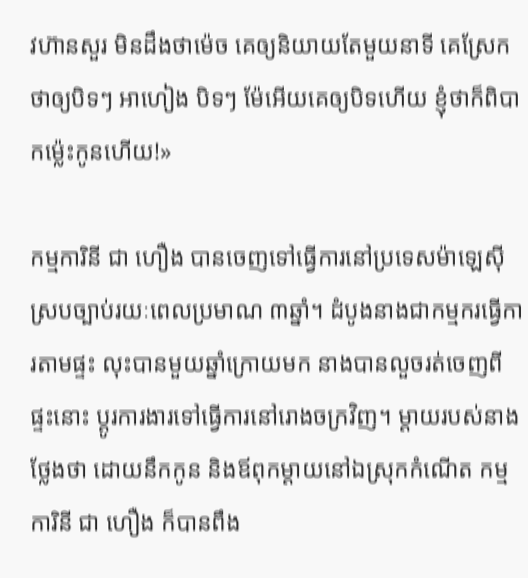វហ៊ានសួរ មិនដឹងថាម៉េច គេឲ្យនិយាយតែមួយនាទី គេស្រែកថាឲ្យបិទៗ អាហៀង បិទៗ ម៉ែអើយគេឲ្យបិទហើយ ខ្ញុំថាក៏ពិបាកម្ល៉េះកូនហើយ!»

កម្មការិនី ជា ហឿង បានចេញទៅធ្វើការនៅប្រទេសម៉ាឡេស៊ី ស្របច្បាប់រយៈពេលប្រមាណ ៣ឆ្នាំ។ ដំបូងនាងជាកម្មករធ្វើការតាមផ្ទះ លុះបានមួយឆ្នាំក្រោយមក នាងបានលួចរត់ចេញពីផ្ទះនោះ ប្ដូរការងារទៅធ្វើការនៅរោងចក្រវិញ។ ម្ដាយរបស់នាងថ្លែងថា ដោយនឹកកូន និងឪពុកម្ដាយនៅឯស្រុកកំណើត កម្មការិនី ជា ហឿង ក៏បានពឹង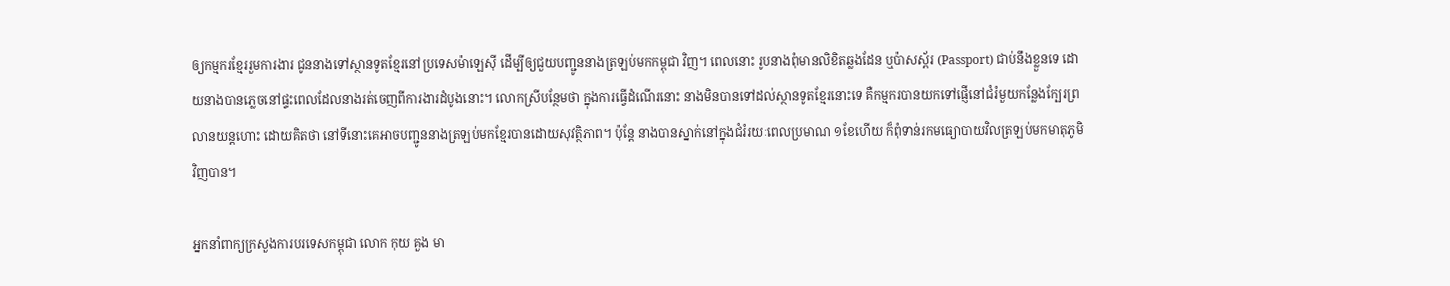ឲ្យកម្មករខ្មែររួមការងារ ជូននាងទៅស្ថានទូតខ្មែរនៅប្រទេសម៉ាឡេស៊ី ដើម្បីឲ្យជួយបញ្ជូននាងត្រឡប់មកកម្ពុជា វិញ។ ពេលនោះ រូបនាងពុំមានលិខិតឆ្លងដែន ឬប៉ាសស្ព័រ (Passport) ជាប់នឹងខ្លួនទេ ដោយនាងបានភ្លេចនៅផ្ទះពេលដែលនាងរត់ចេញពីការងារដំបូងនោះ។ លោកស្រីបន្ថែមថា ក្នុងការធ្វើដំណើរនោះ នាងមិនបានទៅដល់ស្ថានទូតខ្មែរនោះទេ គឺកម្មករបានយកទៅផ្ញើនៅជំរំមួយកន្លែងក្បែរព្រលានយន្តហោះ ដោយគិតថា នៅទីនោះគេអាចបញ្ជូននាងត្រឡប់មកខ្មែរបានដោយសុវត្ថិភាព។ ប៉ុន្តែ នាងបានស្នាក់នៅក្នុងជំរំរយៈពេលប្រមាណ ១ខែហើយ ក៏ពុំទាន់រកមធ្យោបាយវិលត្រឡប់មកមាតុភូមិវិញបាន។

អ្នកនាំពាក្យក្រសួងការបរទេសកម្ពុជា លោក កុយ គួង មា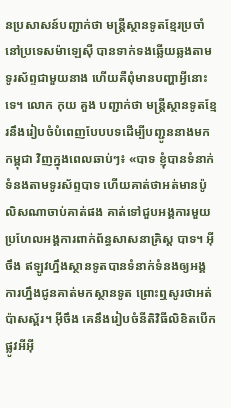នប្រសាសន៍បញ្ជាក់ថា មន្ត្រីស្ថានទូតខ្មែរប្រចាំនៅប្រទេសម៉ាឡេស៊ី បានទាក់ទងឆ្លើយឆ្លងតាមទូរស័ព្ទជាមួយនាង ហើយគឺពុំមានបញ្ហាអ្វីនោះទេ។ លោក កុយ គួង បញ្ជាក់ថា មន្ត្រីស្ថានទូតខ្មែរនឹងរៀបចំបំពេញបែបបទដើម្បីបញ្ជូននាងមកកម្ពុជា វិញក្នុងពេលឆាប់ៗ៖ «បាទ ខ្ញុំបានទំនាក់ទំនងតាមទូរស័ព្ទបាទ ហើយគាត់ថាអត់មានប៉ូលិសណាចាប់គាត់ផង គាត់ទៅជួបអង្គការមួយ ប្រហែលអង្គការពាក់ព័ន្ធសាសនាគ្រិស្ដ បាទ។ អ៊ីចឹង ឥឡូវហ្នឹងស្ថានទូតបានទំនាក់ទំនងឲ្យអង្គការហ្នឹងជូនគាត់មកស្ថានទូត ព្រោះឮសូរថាអត់ប៉ាសស្ព័រ។ អ៊ីចឹង គេនឹងរៀបចំនីតិវិធីលិខិតបើកផ្លូវអីអ៊ី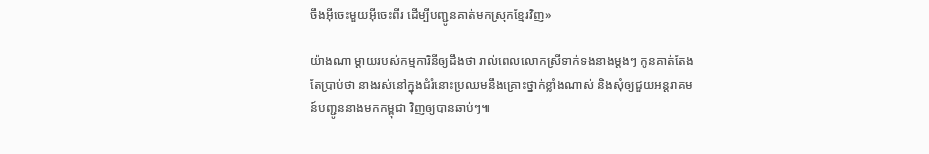ចឹងអ៊ីចេះមួយអ៊ីចេះពីរ ដើម្បីបញ្ជូនគាត់មកស្រុកខ្មែរវិញ»

យ៉ាងណា ម្ដាយរបស់កម្មការិនីឲ្យដឹងថា រាល់ពេលលោកស្រីទាក់ទងនាងម្ដងៗ កូនគាត់តែងតែប្រាប់ថា នាងរស់នៅក្នុងជំរំនោះប្រឈមនឹងគ្រោះថ្នាក់ខ្លាំងណាស់ និងសុំឲ្យជួយអន្តរាគមន៍បញ្ជូននាងមកកម្ពុជា វិញឲ្យបានឆាប់ៗ៕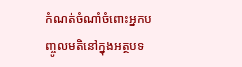កំណត់ចំណាំចំពោះអ្នកបញ្ចូលមតិនៅក្នុងអត្ថបទ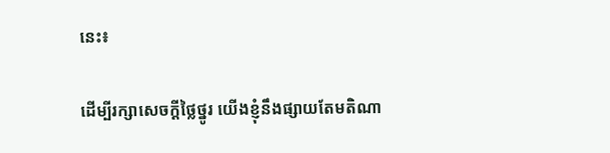នេះ៖

ដើម្បីរក្សាសេចក្ដីថ្លៃថ្នូរ យើងខ្ញុំនឹងផ្សាយតែមតិណា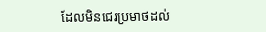ដែលមិនជេរប្រមាថដល់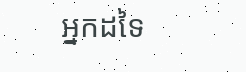អ្នកដទៃ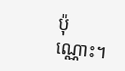ប៉ុណ្ណោះ។